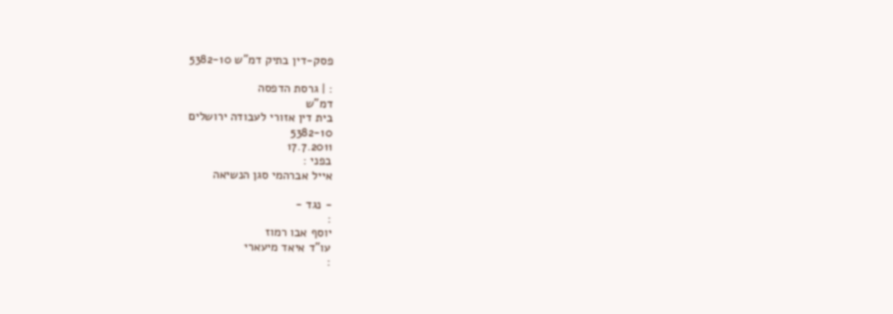פסק-דין בתיק דמ"ש 5382-10

: | גרסת הדפסה
דמ"ש
בית דין אזורי לעבודה ירושלים
5382-10
17.7.2011
בפני :
אייל אברהמי סגן הנשיאה

- נגד -
:
יוסף אבו רמוז
עו"ד איאד מיעארי
: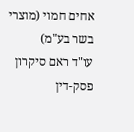אחים חמוי (מוצרי בשר בע"מ)
עו"ד ראם סיקרון
פסק-דין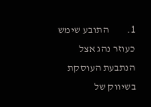1.         התובע שימש כעוזר נהג אצל הנתבעת העוסקת בשיווק של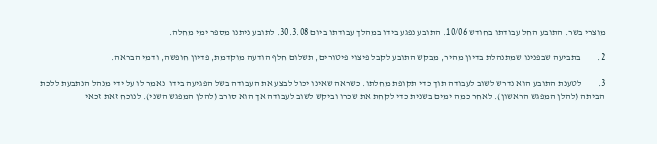מוצרי בשר. התובע החל עבודתו בחודש 10/06. התובע נפגע בידו במהלך עבודתו ביום 30.3.08. לתובע ניתנו מספר ימי מחלה.

2.         בתביעה שבפנינו שמתנהלת בדיון מהיר, מבקש התובע לקבל פיצוי פיטורים, תשלום חלף הודעה מוקדמת, פדיון חופשה, ודמי הבראה.

3.         לטענת התובע הוא נדרש לשוב לעבודה תוך כדי תקופת מחלתו. כשראה שאינו יכול לבצע את העבודה בשל הפגיעה בידו  נאמר לו על ידי מנהל הנתבעת ללכת הביתה (להלן המפגש הראשון). לאחר כמה ימים בשנית כדי לקחת את שכרו וביקש לשוב לעבודה אך הוא סורב (להלן המפגש השני). לנוכח זאת זכאי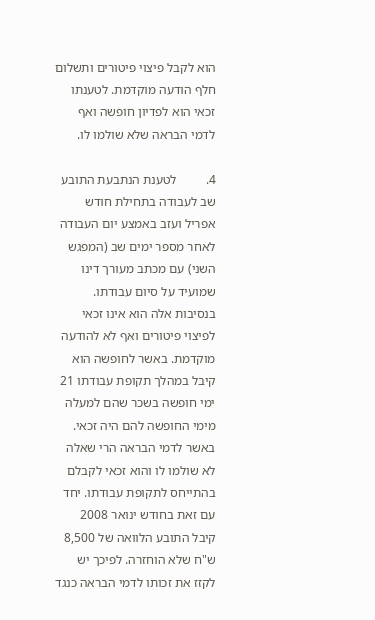הוא לקבל פיצוי פיטורים ותשלום חלף הודעה מוקדמת. לטענתו זכאי הוא לפדיון חופשה ואף לדמי הבראה שלא שולמו לו.

4.         לטענת הנתבעת התובע שב לעבודה בתחילת חודש אפריל ועזב באמצע יום העבודה לאחר מספר ימים שב (המפגש השני) עם מכתב מעורך דינו שמועיד על סיום עבודתו. בנסיבות אלה הוא אינו זכאי לפיצוי פיטורים ואף לא להודעה מוקדמת. באשר לחופשה הוא קיבל במהלך תקופת עבודתו 21 ימי חופשה בשכר שהם למעלה מימי החופשה להם היה זכאי. באשר לדמי הבראה הרי שאלה לא שולמו לו והוא זכאי לקבלם בהתייחס לתקופת עבודתו. יחד עם זאת בחודש ינואר 2008 קיבל התובע הלוואה של 8,500 ש"ח שלא הוחזרה. לפיכך יש לקזז את זכותו לדמי הבראה כנגד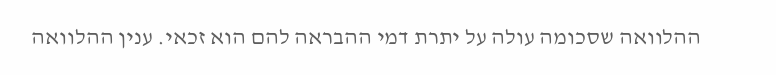ההלוואה שסכומה עולה על יתרת דמי ההבראה להם הוא זכאי. ענין ההלוואה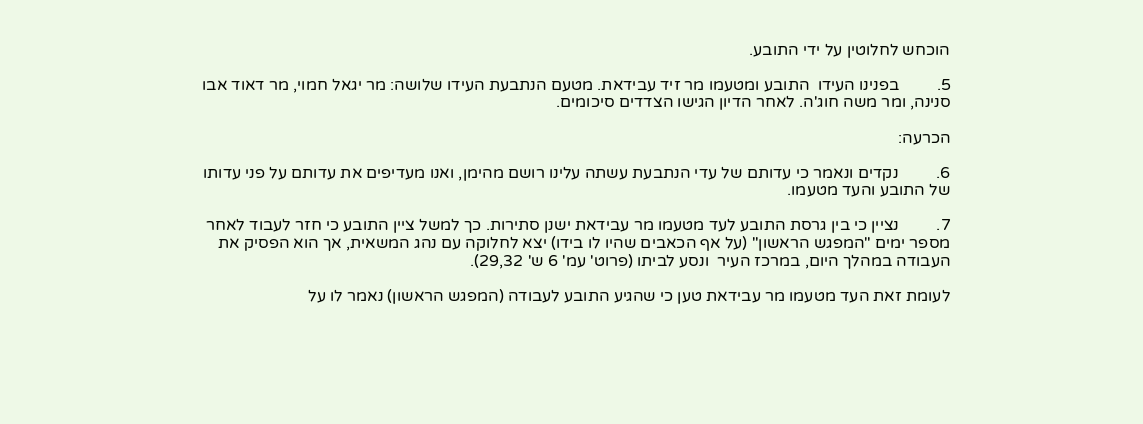הוכחש לחלוטין על ידי התובע.

5.         בפנינו העידו  התובע ומטעמו מר זיד עבידאת. מטעם הנתבעת העידו שלושה: מר יגאל חמוי, מר דאוד אבו סנינה, ומר משה חוג'ה. לאחר הדיון הגישו הצדדים סיכומים.

הכרעה:

6.         נקדים ונאמר כי עדותם של עדי הנתבעת עשתה עלינו רושם מהימן, ואנו מעדיפים את עדותם על פני עדותו של התובע והעד מטעמו.

7.         נציין כי בין גרסת התובע לעד מטעמו מר עבידאת ישנן סתירות. כך למשל ציין התובע כי חזר לעבוד לאחר מספר ימים "המפגש הראשון" (על אף הכאבים שהיו לו בידו) יצא לחלוקה עם נהג המשאית, אך הוא הפסיק את העבודה במהלך היום, במרכז העיר  ונסע לביתו (פרוט' עמ' 6 ש' 29,32).

לעומת זאת העד מטעמו מר עבידאת טען כי שהגיע התובע לעבודה (המפגש הראשון) נאמר לו על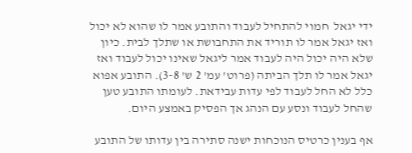ידי יגאל  חמוי להתחיל לעבוד והתובע אמר לו שהוא לא יכול ואז יגאל אמר לו תוריד את התחבושת או שתלך לבית. כיון שלא היה יכול היה לעבוד אמר ליגאל שאינו יכול לעבוד ואז יגאל אמר לו תלך הביתה (פרוט' עמ' 2 ש' 3-8). התובע אפוא כלל לא החל לעבוד לפי עדות עבידאת. לעומתו התובע טען שהחל לעבוד ונסע עם הנהג אך הפסיק באמצע היום.

אף בענין כרטיס הנוכחות ישנה סתירה בין עדותו של התובע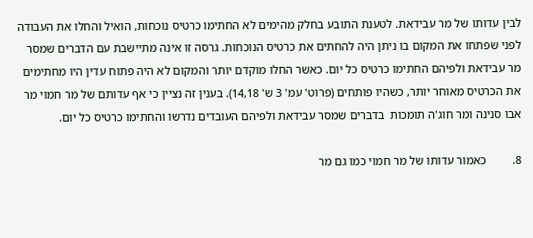לבין עדותו של מר עבידאת. לטענת התובע בחלק מהימים לא החתימו כרטיס נוכחות, הואיל והחלו את העבודה לפני שפתחו את המקום בו ניתן היה להחתים את כרטיס הנוכחות. גרסה זו אינה מתיישבת עם הדברים שמסר מר עבידאת ולפיהם החתימו כרטיס כל יום. כאשר החלו מוקדם יותר והמקום לא היה פתוח עדין היו מחתימים את הכרטיס מאוחר יותר, כשהיו פותחים (פרוט' עמ' 3 ש' 14,18). בענין זה נציין כי אף עדותם של מר חמוי מר אבו סנינה ומר חוג'ה תומכות  בדברים שמסר עבידאת ולפיהם העובדים נדרשו והחתימו כרטיס כל יום.

8.         כאמור עדותו של מר חמוי כמו גם מר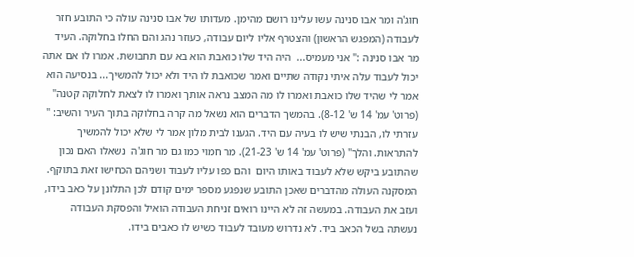חוג'ה ומר אבו סנינה עשו עלינו רושם מהימן. מעדותו של אבו סנינה עולה כי התובע חזר לעבודה (המפגש הראשון) והצטרף אליו ליום עבודה, כעוזר נהג והם החלו בחלוקה. העיד מר אבו סנינה :" אני מעמיס...  היה היד שלו כואבת הוא בא עם תחבושת. אמרו לו אם אתה יכול לעבוד עלה איתי נקודה שתיים ואמר שכואבת לו היד ולא יכול להמשיך... בנסיעה הוא אמר לי שהיד שלו כואבת ואמרו לו מה המצב נראה אותך ואמרו לו לצאת לחלוקה קטנה" (פרוט' עמ' 14 ש' 8-12). בהמשך הדברים הוא נשאל מה קרה בחלוקה בתוך העיר והשיב: " עזרתי לו, הבנתי שיש לו בעיה עם היד. הגענו לבית מלון אמר לי שלא יכול להמשיך להתראות. והלך" (פרוט' עמ' 14 ש' 21-23). מר חמוי כמו גם מר חוג'ה  נשאלו האם נכון שהתובע ביקש שלא לעבוד באותו היום  והם כפו עליו לעבוד ושניהם הכחישו זאת בתוקף. המסקנה העולה מהדברים שאכן התובע שנפגע מספר ימים קודם לכן התלונן על כאב בידו, ועזב את העבודה. במעשה זה לא היינו רואים זניחת העבודה הואיל והפסקת העבודה נעשתה בשל הכאב ביד. לא נדרוש מעובד לעבוד כשיש לו כאבים בידו.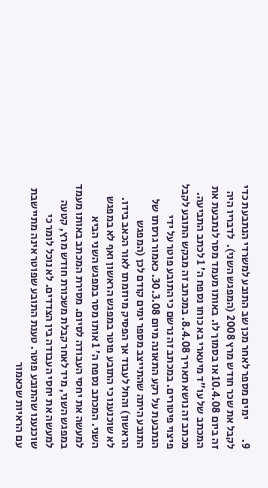9.         ימים מספר לאחר מכן שב התובע למשרדי הנתבעת כדי לקבל את שכר חודש מרץ 2008 (המפגש השני).  לדבריו היה זה ביום 10.4.08 או בסמוך לו. באותו מעמד מסר לנתבעת את המכתב של עו"ד מיעארי בא כוחו נספח ה' 1 לכתב התביעה. מכתב זה נושא תאריך 8.4.08. במכתב זה מבקש התובע לקבל פיצוי פיטורים. במכתב זה נרשם כי התובע פוטר על ידי הנתבעת על רקע התאונה מיום 30.3.08. כאמור גרסתו של התובע היתה שהתייצב מספר ימים קודם לכן (המפגש הראשון) והחל לעבוד אך הפסיק מיוזמתו לאור הכאב בידו. לא שוכנענו כי התובע פוטר במפגש הראשון ואף לא במפגש השני. המכתב נספח ה' 1 אותו מסר במפגש השני הביא למעשה את יחסי העבודה לסיום. מסירת המכתב באותו מעמד במפגש השני, מיד לאחר קבלת משכורת חודש מרץ, קטעה למעשה את יחסי העבודה בין הצדדים. לא נוכל לומר כי  שוכנענו שהתובע פוטר. טענת התובע שפוטר אינה מתיישבת עם הראיות שכאמור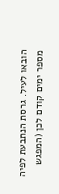הובאו לעיל. גרסת הנתבעת לפיה מספר ימים קודם לכן (המפגש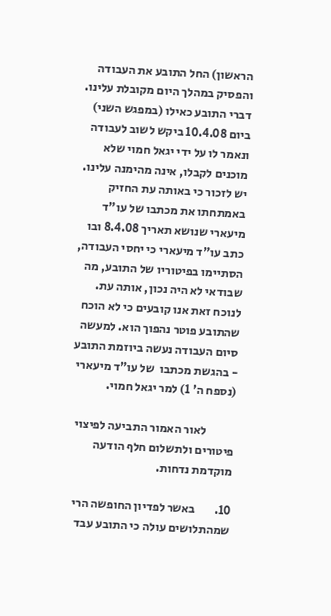הראשון) החל התובע את העבודה והפסיק במהלך היום מקובלת עלינו. דברי התובע כאילו (במפגש השני) ביום 10.4.08 ביקש לשוב לעבודה ונאמר לו על ידי יגאל חמוי שלא מוכנים לקבלו, אינה מהימנה עלינו. יש לזכור כי באותה עת החזיק באמתחתו את מכתבו של עו"ד מיעארי שנושא תאריך 8.4.08 ובו כתב עו"ד מיעארי כי יחסי העבודה, הסתיימו בפיטוריו של התובע, מה שבודאי לא היה נכון, אותה עת. לנוכח זאת אנו קובעים כי לא הוכח שהתובע פוטר נהפוך הוא. למעשה סיום העבודה נעשה ביוזמת התובע - בהגשת מכתבו  של עו"ד מיעארי (נספח ה' 1) למר יגאל חמוי.

            לאור האמור התביעה לפיצוי פיטורים ולתשלום חלף הודעה מוקדמת נדחות.

10.        באשר לפדיון החופשה הרי שמהתלושים עולה כי התובע עבד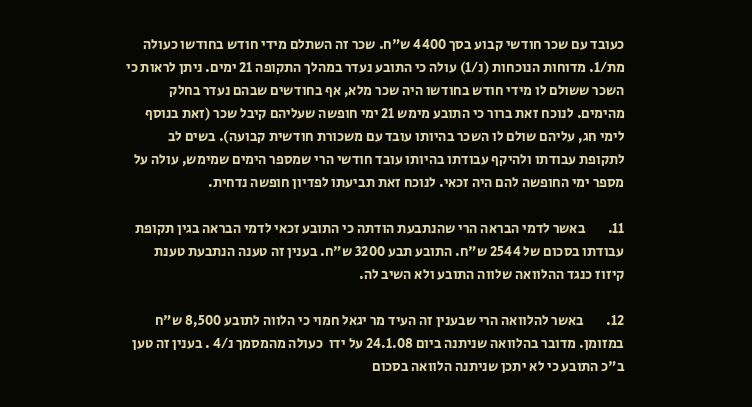כעובד עם שכר חודשי קבוע בסך 4400 ש"ח. שכר זה השתלם מידי חודש בחודשו כעולה מת/1. מדוחות הנוכחות (נ/1) עולה כי התובע נעדר במהלך התקופה 21 ימים. ניתן לראות כי השכר ששולם לו מידי חודש בחודשו היה שכר מלא, אף בחודשים שבהם נעדר בחלק מהימים. לנוכח זאת ברור כי התובע מימש 21 ימי חופשה שעליהם קיבל שכר (זאת בנוסף לימי חג, עליהם שולם לו השכר בהיותו עובד עם משכורת חודשית קבועה). בשים לב לתקופת עבודתו ולהיקף עבודתו בהיותו עובד חודשי הרי שמספר הימים שמימש, עולה על מספר ימי החופשה להם היה זכאי. לנוכח זאת תביעתו לפדיון חופשה נדחית.

11.        באשר לדמי הבראה הרי שהנתבעת הודתה כי התובע זכאי לדמי הבראה בגין תקופת עבודתו בסכום של 2544 ש"ח. התובע תבע 3200 ש"ח. בענין זה טענה הנתבעת טענת קיזוז כנגד ההלוואה שלווה התובע ולא השיב לה.

12.        באשר להלוואה הרי שבענין זה העיד מר יגאל חמוי כי הלווה לתובע 8,500 ש"ח במזומן. מדובר בהלוואה שניתנה ביום 24.1.08 על ידו  כעולה מהמסמך נ/4 . בענין זה טען ב"כ התובע כי לא יתכן שניתנה הלוואה בסכום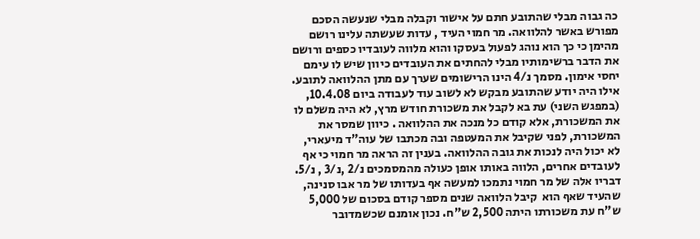כה גבוה מבלי שהתובע חתם על אישור וקבלה מבלי שנעשה הסכם מפורש באשר להלוואה. מר חמוי העיד , עדות שעשתה עלינו רושם מהימן כי כך הוא נוהג לפעול בעסקו והוא מלווה לעובדיו כספים ורושם את הדבר ברשימותיו מבלי להחתים את העובדים כיוון שיש לו עימם יחסי אימון. מסמך נ/4 הינו הרישומים שערך עם מתן ההלוואה לתובע. אילו היה יודע שהתובע מבקש לא לשוב עוד לעבודה ביום 10.4.08, (במפגש השני) עת בא לקבל את משכורת חודש מרץ, לא היה משלם לו את המשכורת, אלא קודם כל מנכה את ההלוואה . כיוון שמסר את המשכורת, לפני שקיבל את המעטפה ובה מכתבו של עוה"ד מיעארי, לא יכול היה לנכות את גובה ההלוואה. בענין זה הראה מר חמוי כי אף לעובדים אחרים, הלווה באותו אופן כעולה מהמסמכים נ/2 ,נ/3 , נ/5. דבריו אלה של מר חמוי נתמכו למעשה אף בעדותו של מר אבו סנינה, שהעיד שאף הוא  קיבל הלוואה שנים מספר קודם בסכום של 5,000 ש"ח עת משכורתו היתה 2,500 ש"ח. נכון אומנם שכשמדובר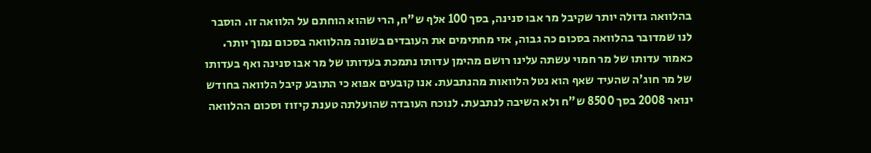בהלוואה גדולה יותר שקיבל מר אבו סנינה, בסך 100 אלף ש"ח, הרי שהוא הוחתם על הלוואה זו. הוסבר לנו שמדובר בהלוואה בסכום כה גבוה, אזי מחתימים את העובדים בשונה מהלוואה בסכום נמוך יותר. כאמור עדותו של מר חמוי עשתה עלינו רושם מהימן עדותו נתמכת בעדותו של מר אבו סנינה ואף בעדותו של מר חוג'ה שהעיד שאף הוא נטל הלוואות מהנתבעת. אנו קובעים אפוא כי התובע קיבל הלוואה בחודש ינואר 2008 בסך 8500 ש"ח ולא השיבה לנתבעת. לנוכח העובדה שהועלתה טענת קיזוז וסכום ההלוואה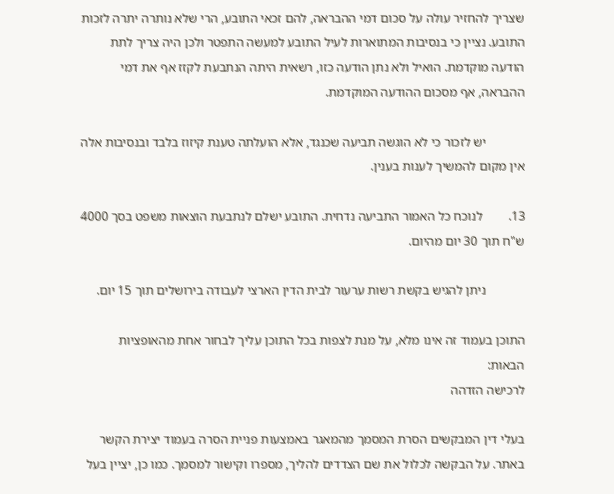שצריך להחזיר עולה על סכום דמי ההבראה, להם זכאי התובע, הרי שלא נותרה יתרה לזכות התובע. נציין כי בנסיבות המתוארות לעיל התובע למעשה התפטר ולכן היה צריך לתת הודעה מוקדמת. הואיל ולא נתן הודעה כזו, רשאית היתה הנתבעת לקזז אף את דמי ההבראה, אף מסכום ההודעה המוקדמת.

            יש לזכור כי לא הוגשה תביעה שכנגד, אלא הועלתה טענת קיזוז בלבד ובנסיבות אלה אין מקום להמשיך לענות בענין.

13.        לנוכח כל האמור התביעה נדחית. התובע ישלם לנתבעת הוצאות משפט בסך 4000 ש"ח תוך 30 יום מהיום.

            ניתן להגיש בקשת רשות ערעור לבית הדין הארצי לעבודה בירושלים תוך 15 יום.

התוכן בעמוד זה אינו מלא, על מנת לצפות בכל התוכן עליך לבחור אחת מהאופציות הבאות:
לרכישה הזדהה

בעלי דין המבקשים הסרת המסמך מהמאגר באמצעות פניית הסרה בעמוד יצירת הקשר באתר. על הבקשה לכלול את שם הצדדים להליך, מספרו וקישור למסמך. כמו כן, יציין בעל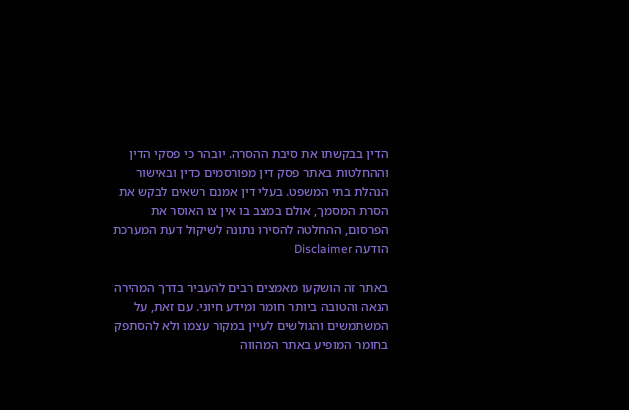הדין בבקשתו את סיבת ההסרה. יובהר כי פסקי הדין וההחלטות באתר פסק דין מפורסמים כדין ובאישור הנהלת בתי המשפט. בעלי דין אמנם רשאים לבקש את הסרת המסמך, אולם במצב בו אין צו האוסר את הפרסום, ההחלטה להסירו נתונה לשיקול דעת המערכת
הודעה Disclaimer

באתר זה הושקעו מאמצים רבים להעביר בדרך המהירה הנאה והטובה ביותר חומר ומידע חיוני. עם זאת, על המשתמשים והגולשים לעיין במקור עצמו ולא להסתפק בחומר המופיע באתר המהווה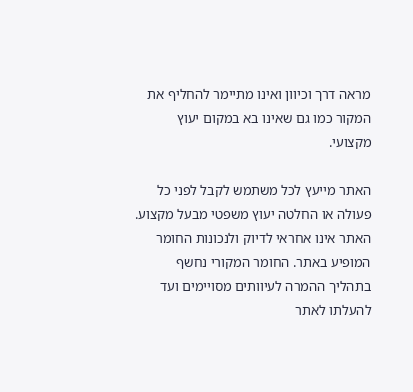מראה דרך וכיוון ואינו מתיימר להחליף את המקור כמו גם שאינו בא במקום יעוץ מקצועי.

האתר מייעץ לכל משתמש לקבל לפני כל פעולה או החלטה יעוץ משפטי מבעל מקצוע. האתר אינו אחראי לדיוק ולנכונות החומר המופיע באתר. החומר המקורי נחשף בתהליך ההמרה לעיוותים מסויימים ועד להעלתו לאתר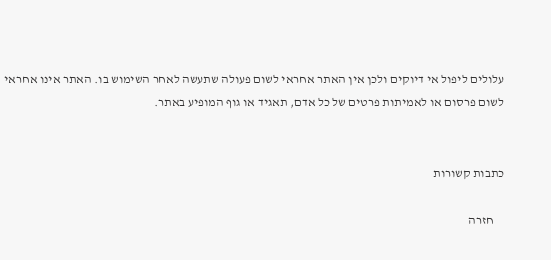עלולים ליפול אי דיוקים ולכן אין האתר אחראי לשום פעולה שתעשה לאחר השימוש בו. האתר אינו אחראי לשום פרסום או לאמיתות פרטים של כל אדם, תאגיד או גוף המופיע באתר.


כתבות קשורות

    חזרה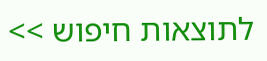לתוצאות חיפוש >>